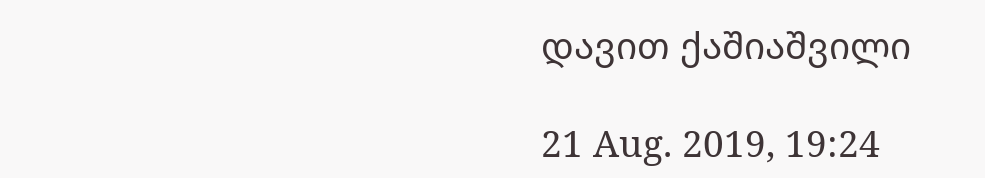დავით ქაშიაშვილი

21 Aug. 2019, 19:24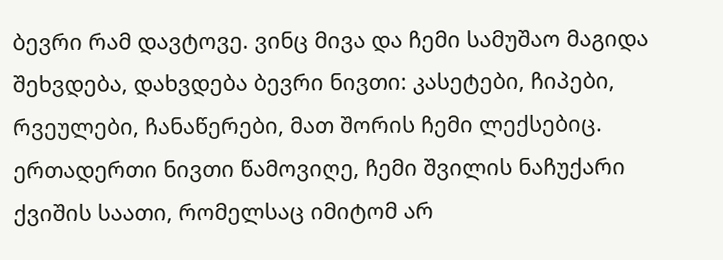ბევრი რამ დავტოვე. ვინც მივა და ჩემი სამუშაო მაგიდა შეხვდება, დახვდება ბევრი ნივთი: კასეტები, ჩიპები, რვეულები, ჩანაწერები, მათ შორის ჩემი ლექსებიც. ერთადერთი ნივთი წამოვიღე, ჩემი შვილის ნაჩუქარი ქვიშის საათი, რომელსაც იმიტომ არ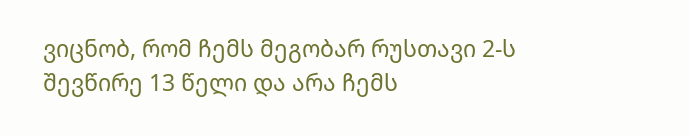ვიცნობ, რომ ჩემს მეგობარ რუსთავი 2-ს შევწირე 13 წელი და არა ჩემს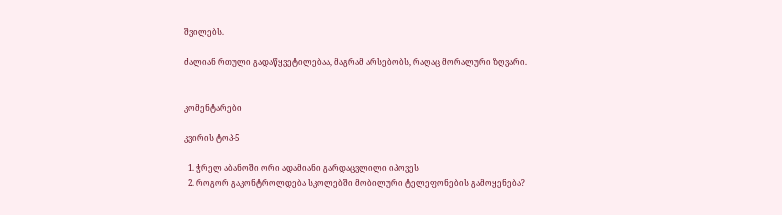შვილებს.

ძალიან რთული გადაწყვეტილებაა, მაგრამ არსებობს, რაღაც მორალური ზღვარი.


კომენტარები

კვირის ტოპ-5

  1. ჭრელ აბანოში ორი ადამიანი გარდაცვლილი იპოვეს
  2. როგორ გაკონტროლდება სკოლებში მობილური ტელეფონების გამოყენება?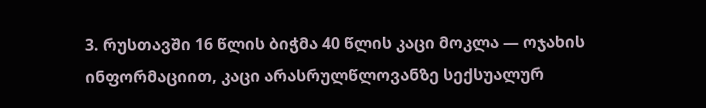3. რუსთავში 16 წლის ბიჭმა 40 წლის კაცი მოკლა — ოჯახის ინფორმაციით, კაცი არასრულწლოვანზე სექსუალურ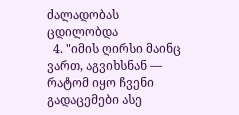ძალადობას ცდილობდა
  4. "იმის ღირსი მაინც ვართ, აგვიხსნან — რატომ იყო ჩვენი გადაცემები ასე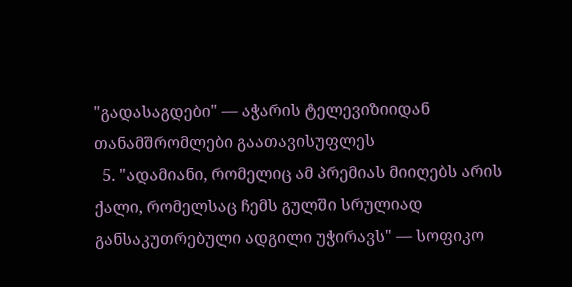"გადასაგდები" — აჭარის ტელევიზიიდან თანამშრომლები გაათავისუფლეს
  5. "ადამიანი, რომელიც ამ პრემიას მიიღებს არის ქალი, რომელსაც ჩემს გულში სრულიად განსაკუთრებული ადგილი უჭირავს" — სოფიკო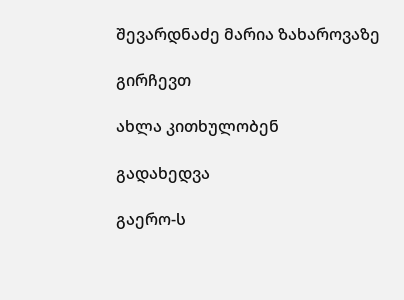შევარდნაძე მარია ზახაროვაზე

გირჩევთ

ახლა კითხულობენ

გადახედვა

გაერო-ს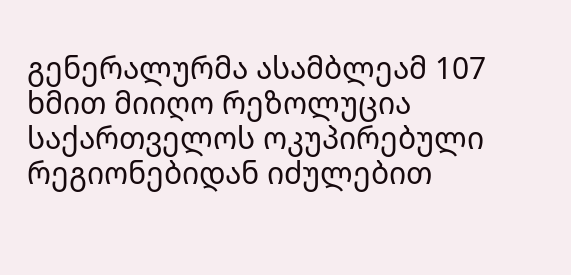გენერალურმა ასამბლეამ 107 ხმით მიიღო რეზოლუცია საქართველოს ოკუპირებული რეგიონებიდან იძულებით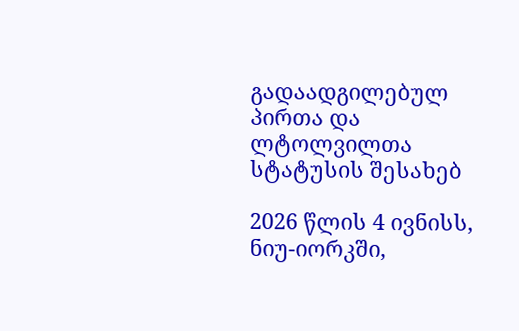გადაადგილებულ პირთა და ლტოლვილთა სტატუსის შესახებ

2026 წლის 4 ივნისს, ნიუ-იორკში,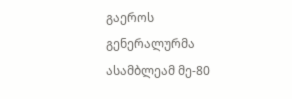გაეროს გენერალურმა ასამბლეამ მე-80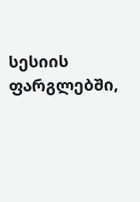სესიის ფარგლებში,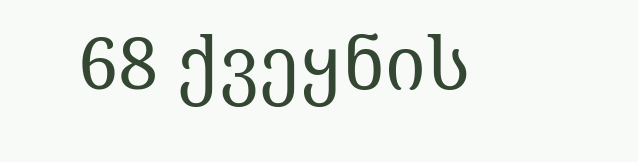68 ქვეყნის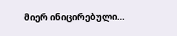მიერ ინიცირებული…